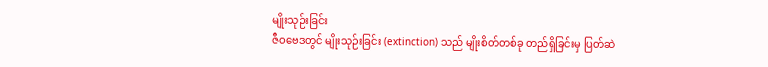မျိုးသုဉ်းခြင်း
ဇီဝဗေဒတွင် မျိုးသုဉ်းခြင်း (extinction) သည် မျိုးစိတ်တစ်ခု တည်ရှိခြင်းမှ ပြတ်ဆဲ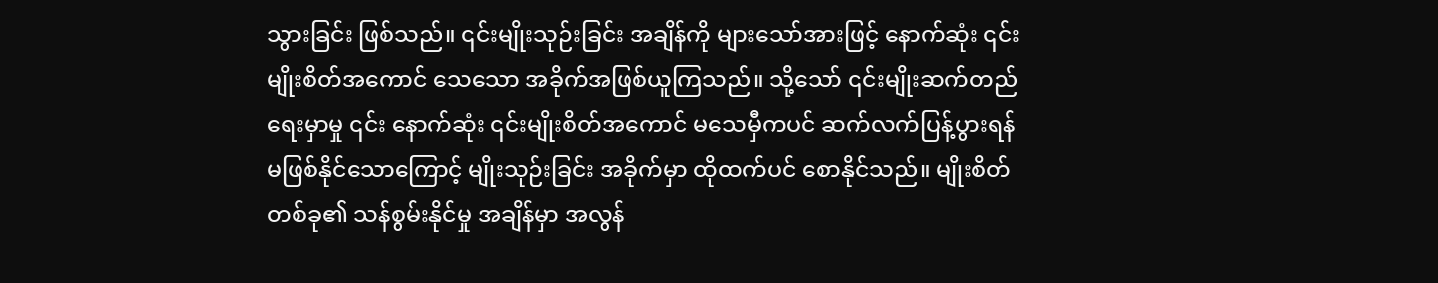သွားခြင်း ဖြစ်သည်။ ၎င်းမျိုးသုဉ်းခြင်း အချိန်ကို များသော်အားဖြင့် နောက်ဆုံး ၎င်းမျိုးစိတ်အကောင် သေသော အခိုက်အဖြစ်ယူကြသည်။ သို့သော် ၎င်းမျိုးဆက်တည်ရေးမှာမှု ၎င်း နောက်ဆုံး ၎င်းမျိုးစိတ်အကောင် မသေမှီကပင် ဆက်လက်ပြန့်ပွားရန် မဖြစ်နိုင်သောကြောင့် မျိုးသုဉ်းခြင်း အခိုက်မှာ ထိုထက်ပင် စောနိုင်သည်။ မျိုးစိတ်တစ်ခု၏ သန်စွမ်းနိုင်မှု အချိန်မှာ အလွန်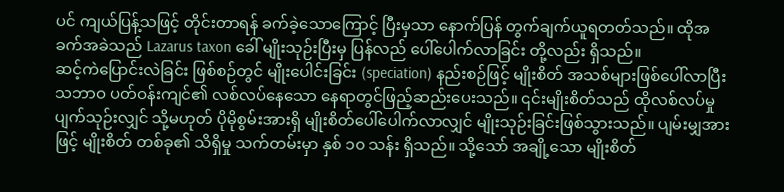ပင် ကျယ်ပြန့်သဖြင့် တိုင်းတာရန် ခက်ခဲ့သောကြောင့် ပြီးမှသာ နောက်ပြန် တွက်ချက်ယူရတတ်သည်။ ထိုအခက်အခဲသည် Lazarus taxon ခေါ် မျိုးသုဉ်းပြီးမှ ပြန်လည် ပေါ်ပေါက်လာခြင်း တို့လည်း ရှိသည်။
ဆင့်ကဲပြောင်းလဲခြင်း ဖြစ်စဉ်တွင် မျိုးပေါင်းခြင်း (speciation) နည်းစဉ်ဖြင့် မျိုးစိတ် အသစ်များဖြစ်ပေါ်လာပြီး သဘာဝ ပတ်ဝန်းကျင်၏ လစ်လပ်နေသော နေရာတွင်ဖြည့်ဆည်းပေးသည်။ ၎င်းမျိုးစိတ်သည် ထိုလစ်လပ်မှု ပျက်သုဉ်းလျှင် သို့မဟုတ် ပိုမိုစွမ်းအားရှိ မျိုးစိတ်ပေါ်ပေါက်လာလျှင် မျိုးသုဉ်းခြင်းဖြစ်သွားသည်။ ပျမ်းမျှအားဖြင့် မျိုးစိတ် တစ်ခု၏ သိရှိမှု သက်တမ်းမှာ နှစ် ၁၀ သန်း ရှိသည်။ သို့သော် အချို့သော မျိုးစိတ်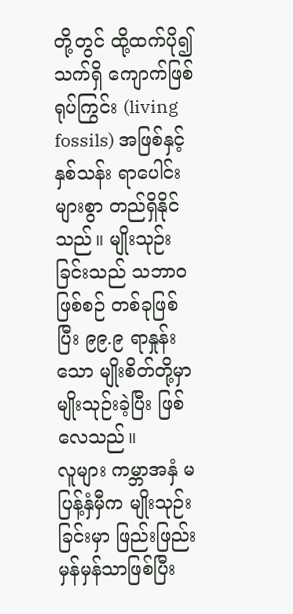တို့တွင် ထို့ထက်ပို၍ သက်ရှိ ကျောက်ဖြစ်ရုပ်ကြွင်း (living fossils) အဖြစ်နှင့် နှစ်သန်း ရာပေါင်းများစွာ တည်ရှိနိုင်သည်။ မျိုးသုဉ်းခြင်းသည် သဘာဝ ဖြစ်စဉ် တစ်ခုဖြစ်ပြီး ၉၉.၉ ရာနှုန်းသော မျိုးစိတ်တို့မှာ မျိုးသုဉ်းခဲ့ပြီး ဖြစ်လေသည်။
လူများ ကမ္ဘာအနှံ မပြန့်နှံမှီက မျိုးသုဉ်းခြင်းမှာ ဖြည်းဖြည်းမှန်မှန်သာဖြစ်ပြီး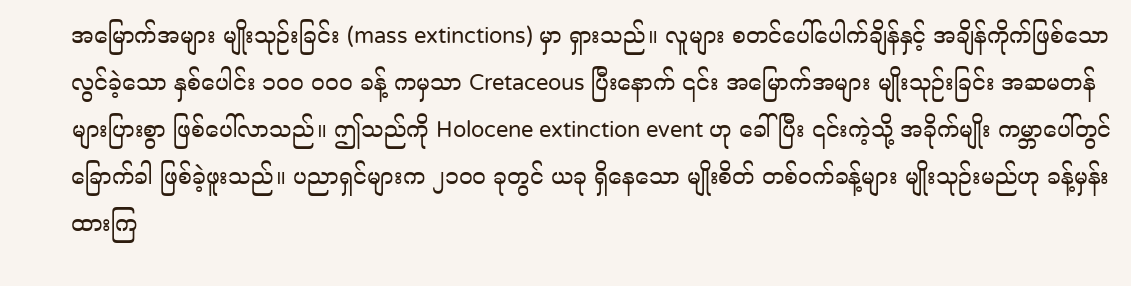အမြောက်အများ မျိုးသုဉ်းခြင်း (mass extinctions) မှာ ရှားသည်။ လူများ စတင်ပေါ်ပေါက်ချိန်နှင့် အချိန်ကိုက်ဖြစ်သော လွင်ခဲ့သော နှစ်ပေါင်း ၁၀၀ ၀၀၀ ခန့် ကမှသာ Cretaceous ပြီးနောက် ၎င်း အမြောက်အများ မျိုးသုဉ်းခြင်း အဆမတန် များပြားစွာ ဖြစ်ပေါ်လာသည်။ ဤသည်ကို Holocene extinction event ဟု ခေါ်ပြီး ၎င်းကဲ့သို့ အခိုက်မျိုး ကမ္ဘာပေါ်တွင် ခြောက်ခါ ဖြစ်ခဲ့ဖူးသည်။ ပညာရှင်များက ၂၁၀၀ ခုတွင် ယခု ရှိနေသော မျိုးစိတ် တစ်ဝက်ခန့်များ မျိုးသုဉ်းမည်ဟု ခန့်မှန်းထားကြ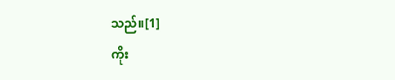သည်။[1]
ကိုး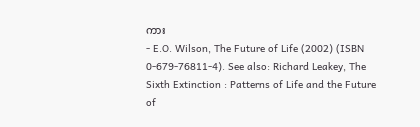ကား
- E.O. Wilson, The Future of Life (2002) (ISBN 0-679-76811-4). See also: Richard Leakey, The Sixth Extinction : Patterns of Life and the Future of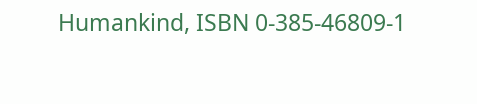Humankind, ISBN 0-385-46809-1